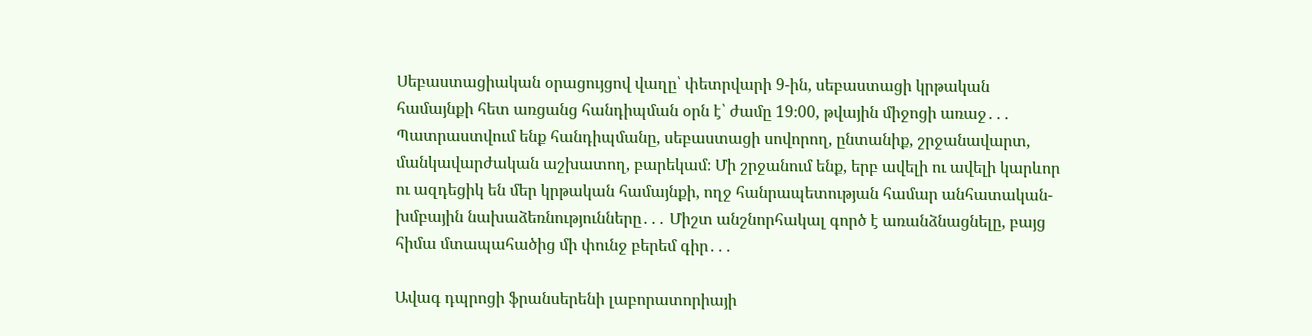Սեբաստացիական օրացույցով վաղը՝ փետրվարի 9-ին, սեբաստացի կրթական համայնքի հետ առցանց հանդիպման օրն է՝ ժամը 19։00, թվային միջոցի առաջ․․․ Պատրաստվում ենք հանդիպմանը, սեբաստացի սովորող, ընտանիք, շրջանավարտ, մանկավարժական աշխատող, բարեկամ։ Մի շրջանում ենք, երբ ավելի ու ավելի կարևոր ու ազդեցիկ են մեր կրթական համայնքի, ողջ հանրապետության համար անհատական-խմբային նախաձեռնությունները․․․ Միշտ անշնորհակալ գործ է առանձնացնելը, բայց հիմա մտապահածից մի փունջ բերեմ գիր․․․

Ավագ դպրոցի ֆրանսերենի լաբորատորիայի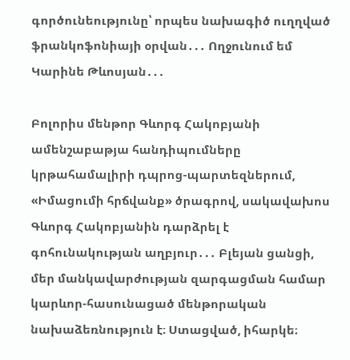գործունեությունը՝ որպես նախագիծ ուղղված ֆրանկոֆոնիայի օրվան․․․ Ողջունում եմ Կարինե Թևոսյան․․․

Բոլորիս մենթոր Գևորգ Հակոբյանի ամենշաբաթյա հանդիպումները կրթահամալիրի դպրոց-պարտեզներում, «Իմացումի հրճվանք» ծրագրով, սակավախոս Գևորգ Հակոբյանին դարձրել է գոհունակության աղբյուր․․․ Բլեյան ցանցի, մեր մանկավարժության զարգացման համար կարևոր-հասունացած մենթորական նախաձեռնություն է։ Ստացված, իհարկե։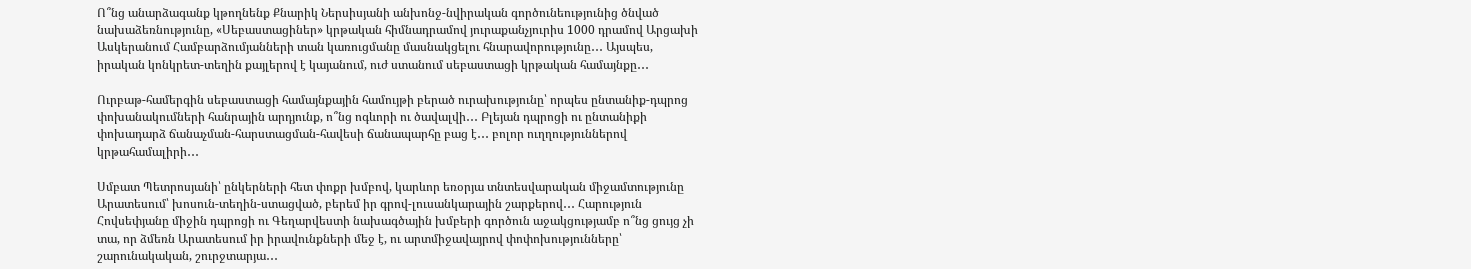Ո՞նց անարձագանք կթողնենք Քնարիկ Ներսիսյանի անխոնջ-նվիրական գործունեությունից ծնված նախաձեռնությունը, «Սեբաստացիներ» կրթական հիմնադրամով յուրաքանչյուրիս 1000 դրամով Արցախի Ասկերանում Համբարձումյանների տան կառուցմանը մասնակցելու հնարավորությունը․․․ Այսպես, իրական կոնկրետ-տեղին քայլերով է կայանում, ուժ ստանում սեբաստացի կրթական համայնքը․․․

Ուրբաթ-համերգին սեբաստացի համայնքային համույթի բերած ուրախությունը՝ որպես ընտանիք-դպրոց փոխանակումների հանրային արդյունք, ո՞նց ոգևորի ու ծավալվի․․․ Բլեյան դպրոցի ու ընտանիքի փոխադարձ ճանաչման-հարստացման-հավեսի ճանապարհը բաց է․․․ բոլոր ուղղություններով կրթահամալիրի․․․

Սմբատ Պետրոսյանի՝ ընկերների հետ փոքր խմբով, կարևոր եռօրյա տնտեսվարական միջամտությունը Արատեսում՝ խոսուն-տեղին-ստացված, բերեմ իր գրով-լուսանկարային շարքերով․․․ Հարություն Հովսեփյանը միջին դպրոցի ու Գեղարվեստի նախագծային խմբերի գործուն աջակցությամբ ո՞նց ցույց չի տա, որ ձմեռն Արատեսում իր իրավունքների մեջ է, ու արտմիջավայրով փոփոխությունները՝ շարունակական, շուրջտարյա․․․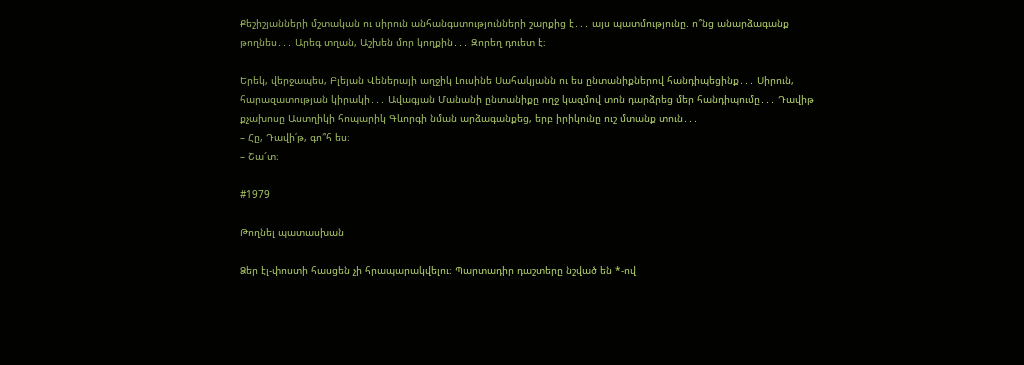Քեշիշյանների մշտական ու սիրուն անհանգստությունների շարքից է․․․ այս պատմությունը. ո՞նց անարձագանք թողնես․․․ Արեգ տղան, Աշխեն մոր կողքին․․․ Զորեղ դուետ է։

Երեկ, վերջապես, Բլեյան Վեներայի աղջիկ Լուսինե Սահակյանն ու ես ընտանիքներով հանդիպեցինք․․․ Սիրուն, հարազատության կիրակի․․․ Ավագյան Մանանի ընտանիքը ողջ կազմով տոն դարձրեց մեր հանդիպումը․․․ Դավիթ քչախոսը Աստղիկի հոպարիկ Գևորգի նման արձագանքեց, երբ իրիկունը ուշ մտանք տուն․․․
– Հը, Դավի՛թ, գո՞հ ես։
– Շա՜տ։

#1979

Թողնել պատասխան

Ձեր էլ-փոստի հասցեն չի հրապարակվելու։ Պարտադիր դաշտերը նշված են *-ով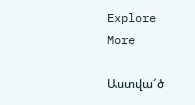Explore More

Աստվա՜ծ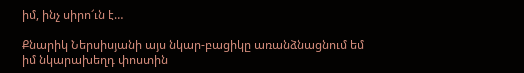իմ, ինչ սիրո՜ւն է…

Քնարիկ Ներսիսյանի այս նկար-բացիկը առանձնացնում եմ իմ նկարախեղդ փոստին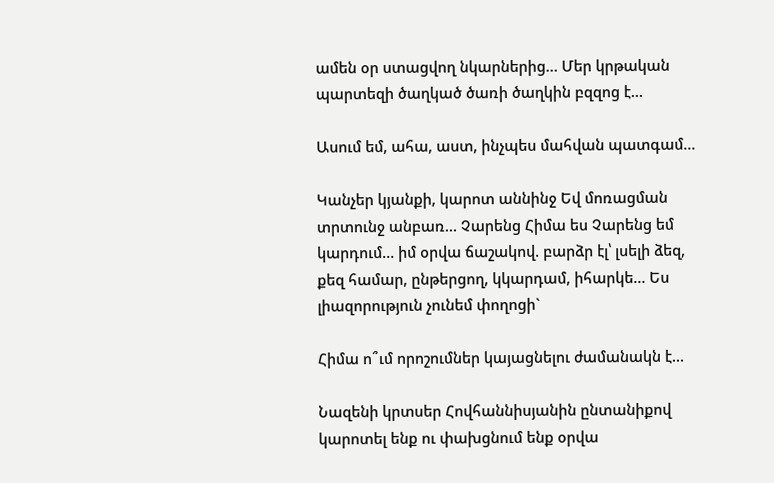ամեն օր ստացվող նկարներից… Մեր կրթական պարտեզի ծաղկած ծառի ծաղկին բզզոց է…

Ասում եմ, ահա, աստ, ինչպես մահվան պատգամ…

Կանչեր կյանքի, կարոտ աննինջ Եվ մոռացման տրտունջ անբառ… Չարենց Հիմա ես Չարենց եմ կարդում… իմ օրվա ճաշակով. բարձր էլ՝ լսելի ձեզ, քեզ համար, ընթերցող, կկարդամ, իհարկե… Ես լիազորություն չունեմ փողոցի`

Հիմա ո՞ւմ որոշումներ կայացնելու ժամանակն է…

Նազենի կրտսեր Հովհաննիսյանին ընտանիքով կարոտել ենք ու փախցնում ենք օրվա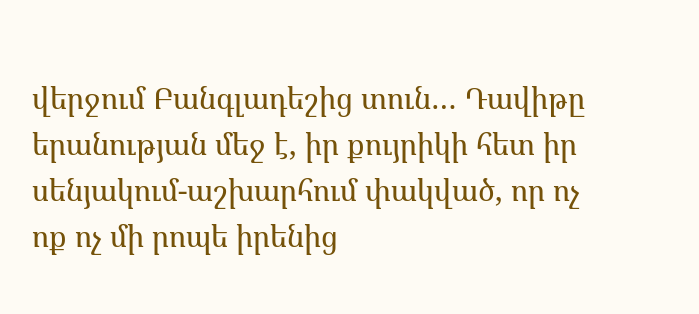վերջում Բանգլադեշից տուն… Դավիթը երանության մեջ է, իր քույրիկի հետ իր սենյակում-աշխարհում փակված, որ ոչ ոք ոչ մի րոպե իրենից